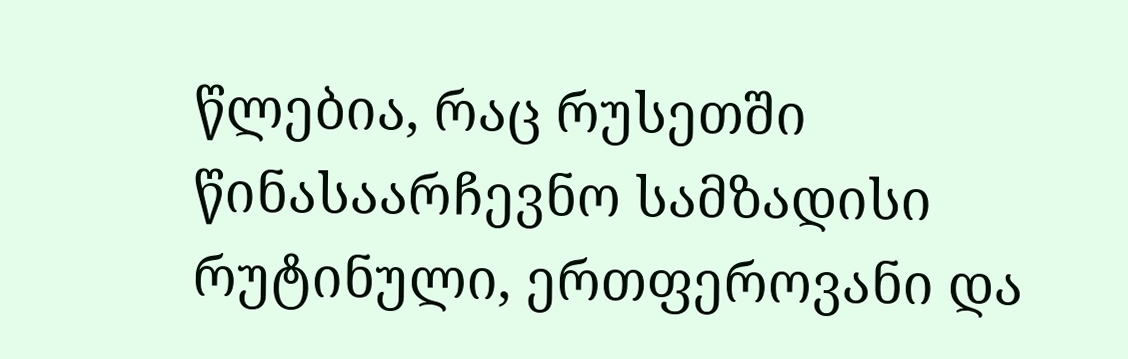წლებია, რაც რუსეთში წინასაარჩევნო სამზადისი რუტინული, ერთფეროვანი და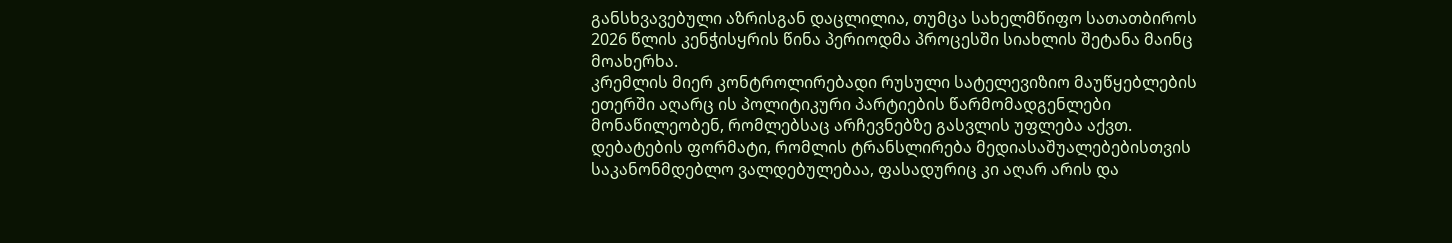განსხვავებული აზრისგან დაცლილია, თუმცა სახელმწიფო სათათბიროს 2026 წლის კენჭისყრის წინა პერიოდმა პროცესში სიახლის შეტანა მაინც მოახერხა.
კრემლის მიერ კონტროლირებადი რუსული სატელევიზიო მაუწყებლების ეთერში აღარც ის პოლიტიკური პარტიების წარმომადგენლები მონაწილეობენ, რომლებსაც არჩევნებზე გასვლის უფლება აქვთ.
დებატების ფორმატი, რომლის ტრანსლირება მედიასაშუალებებისთვის საკანონმდებლო ვალდებულებაა, ფასადურიც კი აღარ არის და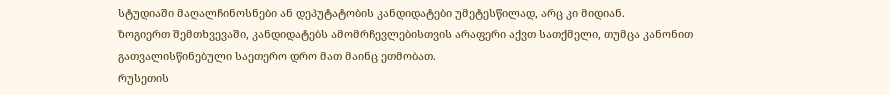სტუდიაში მაღალჩინოსნები ან დეპუტატობის კანდიდატები უმეტესწილად, არც კი მიდიან.
ზოგიერთ შემთხვევაში, კანდიდატებს ამომრჩევლებისთვის არაფერი აქვთ სათქმელი, თუმცა კანონით გათვალისწინებული საეთერო დრო მათ მაინც ეთმობათ.
რუსეთის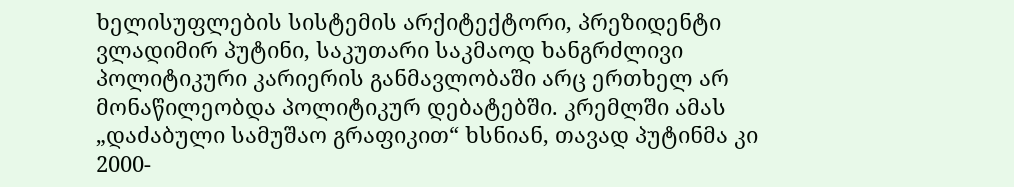ხელისუფლების სისტემის არქიტექტორი, პრეზიდენტი ვლადიმირ პუტინი, საკუთარი საკმაოდ ხანგრძლივი პოლიტიკური კარიერის განმავლობაში არც ერთხელ არ მონაწილეობდა პოლიტიკურ დებატებში. კრემლში ამას „დაძაბული სამუშაო გრაფიკით“ ხსნიან, თავად პუტინმა კი 2000-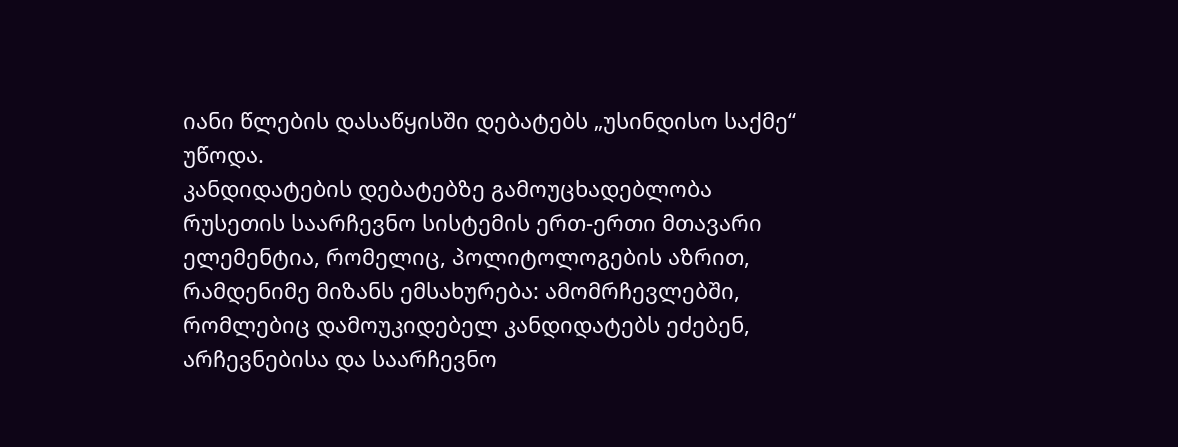იანი წლების დასაწყისში დებატებს „უსინდისო საქმე“ უწოდა.
კანდიდატების დებატებზე გამოუცხადებლობა რუსეთის საარჩევნო სისტემის ერთ-ერთი მთავარი ელემენტია, რომელიც, პოლიტოლოგების აზრით, რამდენიმე მიზანს ემსახურება: ამომრჩევლებში, რომლებიც დამოუკიდებელ კანდიდატებს ეძებენ, არჩევნებისა და საარჩევნო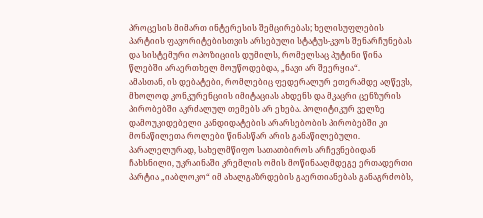პროცესის მიმართ ინტერესის შემცირებას; ხელისუფლების პარტიის ფავორიტებისთვის არსებული სტატუს-კვოს შენარჩუნებას და სისტემური ოპოზიციის დუმილს, რომელსაც პუტინი წინა წლებში არაერთხელ მოუწოდებდა, „ნავი არ შეერყია“.
ამასთან, ის დებატები, რომლებიც ფედერალურ ეთერამდე აღწევს, მხოლოდ კონკურენციის იმიტაციას ახდენს და მკაცრი ცენზურის პირობებში აკრძალულ თემებს არ ეხება. პოლიტიკურ ველზე დამოუკიდებელი კანდიდატების არარსებობის პირობებში კი მონაწილეთა როლები წინასწარ არის განაწილებული.
პარალელურად, სახელმწიფო სათათბიროს არჩევნებიდან ჩახსნილი, უკრაინაში კრემლის ომის მოწინააღმდეგე ერთადერთი პარტია „იაბლოკო“ იმ ახალგაზრდების გაერთიანებას განაგრძობს,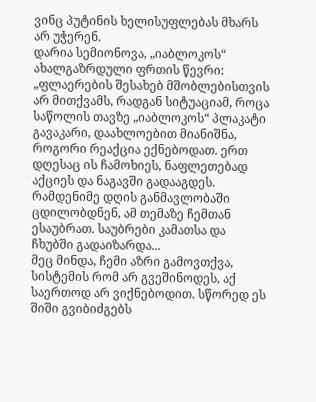ვინც პუტინის ხელისუფლებას მხარს არ უჭერენ.
დარია სემიონოვა, „იაბლოკოს“ ახალგაზრდული ფრთის წევრი:
„ფლაერების შესახებ მშობლებისთვის არ მითქვამს, რადგან სიტუაციამ, როცა საწოლის თავზე „იაბლოკოს“ პლაკატი გავაკარი, დაახლოებით მიანიშნა, როგორი რეაქცია ექნებოდათ. ერთ დღესაც ის ჩამოხიეს, ნაფლეთებად აქციეს და ნაგავში გადააგდეს.
რამდენიმე დღის განმავლობაში ცდილობდნენ, ამ თემაზე ჩემთან ესაუბრათ. საუბრები კამათსა და ჩხუბში გადაიზარდა...
მეც მინდა, ჩემი აზრი გამოვთქვა, სისტემის რომ არ გვეშინოდეს, აქ საერთოდ არ ვიქნებოდით. სწორედ ეს შიში გვიბიძგებს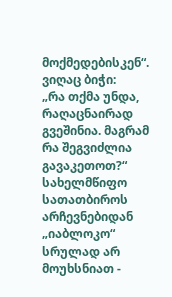მოქმედებისკენ“.
ვიღაც ბიჭი:
„რა თქმა უნდა, რაღაცნაირად გვეშინია. მაგრამ რა შეგვიძლია გავაკეთოთ?“
სახელმწიფო სათათბიროს არჩევნებიდან „იაბლოკო“ სრულად არ მოუხსნიათ -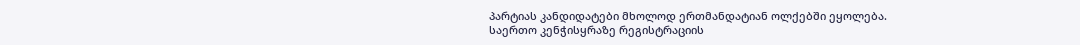პარტიას კანდიდატები მხოლოდ ერთმანდატიან ოლქებში ეყოლება.
საერთო კენჭისყრაზე რეგისტრაციის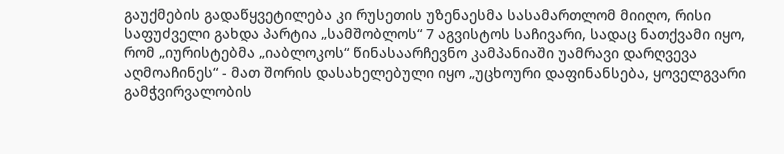გაუქმების გადაწყვეტილება კი რუსეთის უზენაესმა სასამართლომ მიიღო, რისი საფუძველი გახდა პარტია „სამშობლოს“ 7 აგვისტოს საჩივარი, სადაც ნათქვამი იყო, რომ „იურისტებმა „იაბლოკოს“ წინასაარჩევნო კამპანიაში უამრავი დარღვევა აღმოაჩინეს“ - მათ შორის დასახელებული იყო „უცხოური დაფინანსება, ყოველგვარი გამჭვირვალობის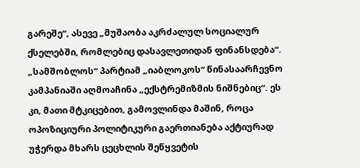გარეშე“, ასევე „მუშაობა აკრძალულ სოციალურ ქსელებში, რომლებიც დასავლეთიდან ფინანსდება“.
„სამშობლოს“ პარტიამ „იაბლოკოს“ წინასაარჩევნო კამპანიაში აღმოაჩინა „ექსტრემიზმის ნიშნებიც“. ეს კი, მათი მტკიცებით, გამოვლინდა მაშინ, როცა ოპოზიციური პოლიტიკური გაერთიანება აქტიურად უჭერდა მხარს ცეცხლის შეწყვეტის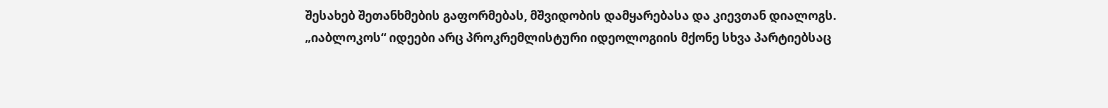შესახებ შეთანხმების გაფორმებას, მშვიდობის დამყარებასა და კიევთან დიალოგს.
„იაბლოკოს“ იდეები არც პროკრემლისტური იდეოლოგიის მქონე სხვა პარტიებსაც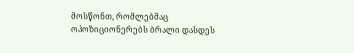მოსწონთ, რომლებმაც ოპოზიციონერებს ბრალი დასდეს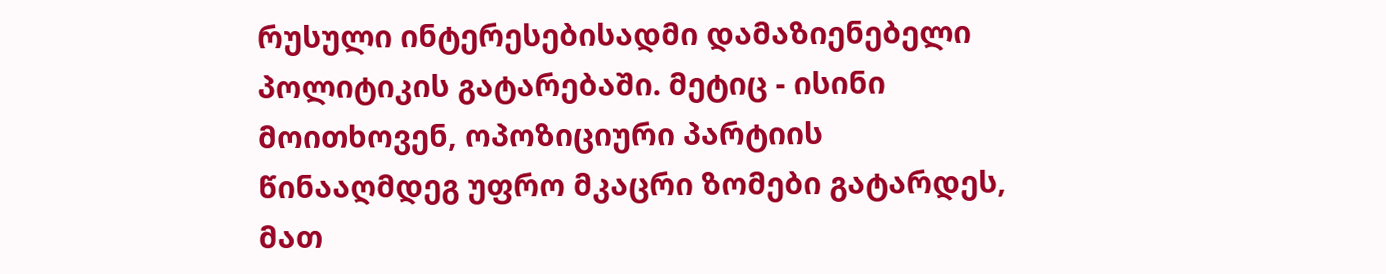რუსული ინტერესებისადმი დამაზიენებელი პოლიტიკის გატარებაში. მეტიც - ისინი მოითხოვენ, ოპოზიციური პარტიის წინააღმდეგ უფრო მკაცრი ზომები გატარდეს, მათ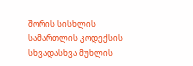შორის სისხლის სამართლის კოდექსის სხვადასხვა მუხლის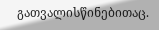გათვალისწინებითაც.